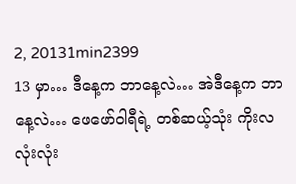2, 20131min2399
13 မှာ… ဒီနေ့က ဘာနေ့လဲ… အဲဒီနေ့က ဘာနေ့လဲ… ဖေဖော်ဝါရီရဲ့ တစ်ဆယ့်သုံး ကိုးလလုံးလုံး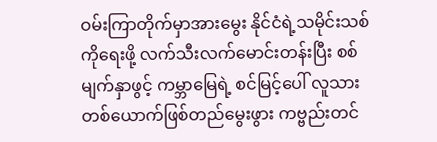ဝမ်းကြာတိုက်မှာအားမွေး နိုင်ငံရဲ့သမိုင်းသစ်ကိုရေးဖို့ လက်သီးလက်မောင်းတန်းပြီး စစ်မျက်နှာဖွင့် ကမ္ဘာမြေရဲ့ စင်မြင့်ပေါ် လူသားတစ်ယောက်ဖြစ်တည်မွေးဖွား ကဗ္ဗည်းတင်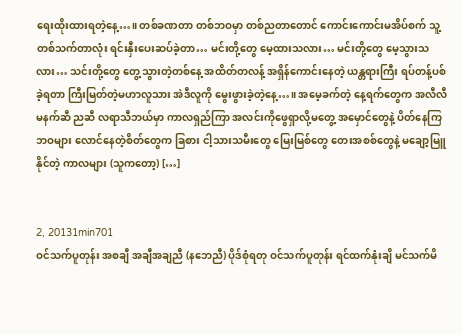ရေးထိုးထားရတဲ့နေ့…။ တစ်ခဏတာ တစ်ဘဝမှာ တစ်ညတာတောင် ကောင်းကောင်းမအိပ်စက် သူ့တစ်သက်တာလုံး ရင်းနှီးပေးဆပ်ခဲ့တာ… မင်းတို့တွေ မေ့ထားသလား… မင်းတို့တွေ မေ့သွားသလား… သင်းတို့တွေ တွေ့သွားတဲ့တစ်နေ့ အထိတ်တလန့် အရှိန်ကောင်းနေတဲ့ ယန္တရားကြီး ရပ်တန့်ပစ်ခဲ့ရတာ ကြီးမြတ်တဲ့မဟာလူသား အဲဒီလူကို မွေးဖွားခဲ့တဲ့နေ့…။ အမေ့ခက်တဲ့ နေ့ရက်တွေက အလီလီ မနက်ဆီ ညဆီ လရာသီဘယ်မှာ ကာလရှည်ကြာ အလင်းကိုဖွေရှာလို့မတွေ့ အမှောင်တွေနဲ့ ပိတ်နေကြ ဘဝများ လောင်နေတဲ့စိတ်တွေက ခြစား ငါ့သားသမီးတွေ မြေးမြစ်တွေ တေးအစစ်တွေနဲ့ မချော့မြူနိုင်တဲ့ ကာလများ (သူကတော့) […]


2, 20131min701
ဝင်သက်ပူတုန်း အစချီ အချီအချညီ (နဘေညီ) ပိုဒ်စုံရတု ဝင်သက်ပူတုန်း ရင်ထက်နုံးချိ မင်သက်မိ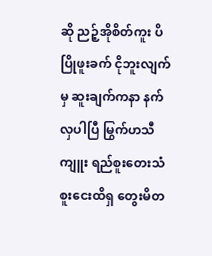ဆို ညဉ့်အိုစိတ်ကူး ပိပြိုဖူးခက် ငိုဘူးလျက်မှ ဆူးချက်ကနာ နက်လှပါပြီ မြွက်ဟသီကျူး ရည်စူးတေးသံ စူးငေးထိရှ တွေးမိတ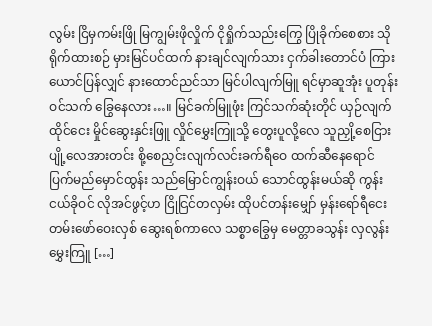လွမ်း ငြိမှကမ်းဖြို မြကျွမ်းဖိုလှိုက် ငိုရှိုက်သည်းကြွေ ပြိုခိုက်စေစား သိုရိုက်ထားစဉ် မှားမြင်ပင်ထက် နားချင်လျက်သား ငှက်ခါးတောင်ပံ ကြားယောင်ပြန်လျှင် နားထောင်ညင်သာ မြင်ပါလျက်မြူ ရင်မှာဆူအုံး ပူတုန်းဝင်သက် ခြွေနေလား…။ မြင်ခက်မြူဖုံး ကြင်သက်ဆုံးတိုင် ယှဉ်လျက်ထိုင်ငေး မှိုင်ဆွေးနှင်းဖြူ လှိုင်မွှေးကြူသို့ တွေးပူလို့လေ သူညှို့စေငြား ပျို့လေအားတင်း စို့စေညှင်းလျက်လင်းခက်ရီဝေ ထက်ဆီနေရောင် ပြက်မည်မှောင်ထွန်း သည်မြောင်ကျွန်းဝယ် သောင်ထွန်းမယ်ဆို ကွန်းငယ်ခိုဝင် လိုအင်ဖွင့်ဟ ငြိုငြင်တလှမ်း ထိုပင်တန်းမျှော် မှန်းရော်ရီငေး တမ်းဖော်ဝေးလှစ် ဆွေးရစ်ကာလေ သစ္စာခြွေမှ မေတ္တာခသွန်း လှလွန်းမွှေးကြူ […]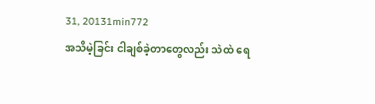31, 20131min772
အသိမဲ့ခြင်း ငါချစ်ခဲ့တာတွေလည်း သဲထဲ ရေ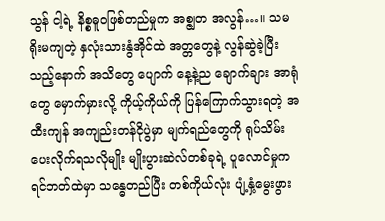သွန် ငါ့ရဲ့ နိစ္စဓူဝဖြစ်တည်မှုက အစ္ဇျတ အလွန်…။ သမရိုးမကျတဲ့ နှလုံးသားနွံအိုင်ထဲ အတ္တတွေနဲ့ လွန်ဆွဲခဲ့ပြီးသည့်နောက် အသိတွေ ပျောက် နေ့နဲ့ည ချောက်ချား အာရုံတွေ မှောက်မှားလို့ ကိုယ့်ကိုယ်ကို ပြန်ကြောက်သွားရတဲ့ အထီးကျန် အကျည်းတန်ငိုပွဲမှာ မျက်ရည်တွေကို ရုပ်သိမ်းပေးလိုက်ရသလိုမျိုး မျိုးပွားဆဲလ်တစ်ခုရဲ့ ပူလောင်မှုက ရင်ဘတ်ထဲမှာ သန္ဓေတည်ပြီး တစ်ကိုယ်လုံး ပျံ့နှံ့မွေးဖွား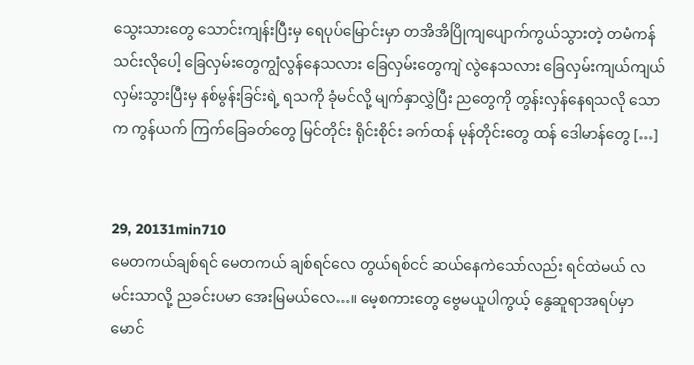သွေးသားတွေ သောင်းကျန်းပြီးမှ ရေပုပ်မြောင်းမှာ တအိအိပြိုကျပျောက်ကွယ်သွားတဲ့ တမံကန်သင်းလိုပေါ့ ခြေလှမ်းတွေကျွံလွန်နေသလား ခြေလှမ်းတွေကျဲ လွဲနေသလား ခြေလှမ်းကျယ်ကျယ် လှမ်းသွားပြီးမှ နစ်မွန်းခြင်းရဲ့ ရသကို ခုံမင်လို့ မျက်နှာလွှဲပြီး ညတွေကို တွန်းလှန်နေရသလို သောက ကွန်ယက် ကြက်ခြေခတ်တွေ မြင်တိုင်း ရိုင်းစိုင်း ခက်ထန် မုန်တိုင်းတွေ ထန် ဒေါမာန်တွေ […]


29, 20131min710
မေတကယ်ချစ်ရင် မေတကယ် ချစ်ရင်လေ တွယ်ရစ်ငင် ဆယ်နေကဲသော်လည်း ရင်ထဲမယ် လမင်းသာလို့ ညခင်းပမာ အေးမြမယ်လေ…။ မေ့စကားတွေ ဗွေမယူပါကွယ့် နွေဆူရာအရပ်မှာ မောင်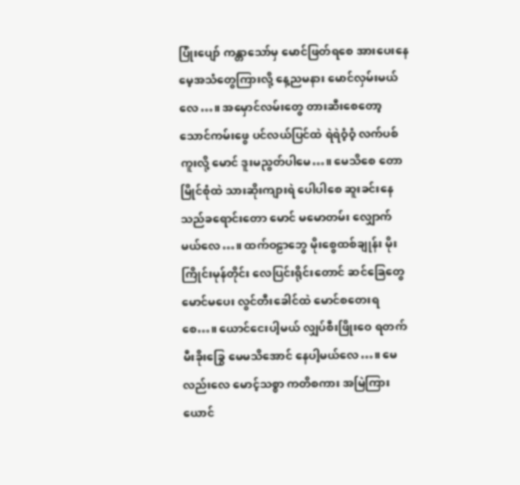ပြုံးပျော် ကန္တာသော်မှ မောင်ဖြတ်ရစေ အားပေးနေ မေ့အသံတွေကြားလို့ နေ့ညမနား မောင်လှမ်းမယ်လေ…။ အမှောင်လမ်းတွေ တားဆီးစေတော့ သောင်ကမ်းဖွေ ပင်လယ်ပြင်ထဲ ရဲရဲဝံ့ဝံ့ လက်ပစ်ကူးလို့ မောင် ဒူးမညွတ်ပါမေ…။ မေသိစေ တောမြိုင်စုံထဲ သားဆိုးကျားရဲ ပေါပါစေ ဆူးခင်းနေ သည်ခရောင်းတော မောင် မမောတမ်း လျှောက်မယ်လေ…။ ထက်ဝဠာဘွေ မိုးစွေထစ်ချုန်း မိုးကြိုင်းမုန်တိုင်း လေပြင်းရိုင်းတောင် ဆင်ခြေတွေ မောင်မပေး လွင်တီးခေါင်ထဲ မောင်စတေးရစေ…။ ယောင်ငေးပါ့မယ် လျှပ်စီးဖြိုးဝေ ရတက်မီးခိုးခြွေ မေမသိအောင် နေပါ့မယ်လေ…။ မေလည်းလေ မောင့်သစ္စာ ကတိစကား အမြဲကြားယောင်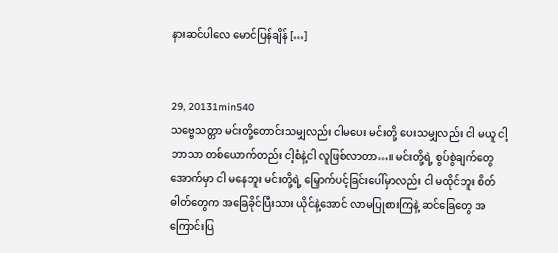နားဆင်ပါလေ မောင်ပြန်ချိန် […]


29, 20131min540
သဗ္ဗေသတ္တာ မင်းတို့တောင်းသမျှလည်း ငါမပေး မင်းတို့ ပေးသမျှလည်း ငါ မယူ ငါ့ဘာသာ တစ်ယောက်တည်း ငါ့စံနဲ့ငါ လူဖြစ်လာတာ…။ မင်းတို့ရဲ့ စွပ်စွဲချက်တွေအောက်မှာ ငါ မနေဘူး မင်းတို့ရဲ့ မြှောက်ပင့်ခြင်းပေါ်မှာလည်း ငါ မထိုင်ဘူး စိတ်ဓါတ်တွေက အခြေခိုင်ပြီးသား ယိုင်နဲ့အောင် လာမပြုစားကြနဲ့ ဆင်ခြေတွေ အကြောင်းပြ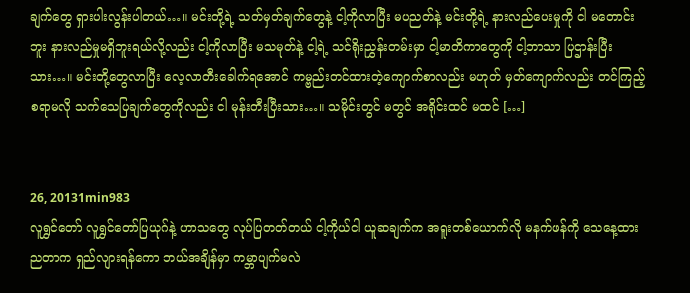ချက်တွေ ရှားပါးလွန်းပါတယ်…။ မင်းတို့ရဲ့ သတ်မှတ်ချက်တွေနဲ့ ငါ့ကိုလာပြီး မပညတ်နဲ့ မင်းတို့ရဲ့ နားလည်ပေးမှုကို ငါ မတောင်းဘူး နားလည်မှုမရှိဘူးရယ်လို့လည်း ငါ့ကိုလာပြီး မသမုတ်နဲ့ ငါ့ရဲ့ သင်ရိုးညွှန်းတမ်းမှာ ငါ့မာတိကာတွေကို ငါ့ဘာသာ ပြဌာန်းပြီးသား…။ မင်းတို့တွေလာပြီး လေ့လာတီးခေါက်ရအောင် ကမ္ဗည်းတင်ထားတဲ့ကျောက်စာလည်း မဟုတ် မှတ်ကျောက်လည်း တင်ကြည့်စရာမလို သက်သေပြချက်တွေကိုလည်း ငါ မုန်းတီးပြီးသား…။ သမိုင်းတွင် မတွင် အရိုင်းထင် မထင် […]


26, 20131min983
လူရွှင်တော် လူရွှင်တော်ပြယုဂ်နဲ့ ဟာသတွေ လုပ်ပြတတ်တယ် ငါ့ကိုယ်ငါ ယူဆချက်က အရူးတစ်ယောက်လို မနက်ဖန်ကို သေနေ့ထား ညတာက ရှည်လျားရန်ကော ဘယ်အချိန်မှာ ကမ္ဘာပျက်မလဲ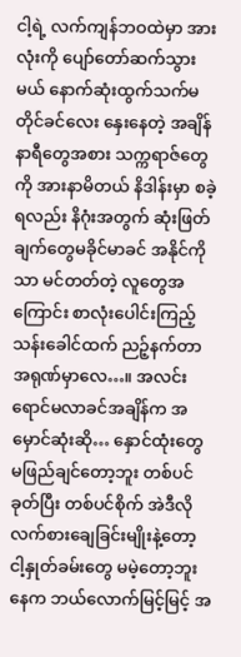ငါ့ရဲ့ လက်ကျန်ဘဝထဲမှာ အားလုံးကို ပျော်တော်ဆက်သွားမယ် နောက်ဆုံးထွက်သက်မတိုင်ခင်လေး နှေးနေတဲ့ အချိန်နာရီတွေအစား သက္ကရာဇ်တွေကို အားနာမိတယ် နိဒါန်းမှာ စခဲ့ရလည်း နိဂုံးအတွက် ဆုံးဖြတ်ချက်တွေမခိုင်မာခင် အနိုင်ကိုသာ မင်တတ်တဲ့ လူတွေအကြောင်း စာလုံးပေါင်းကြည့် သန်းခေါင်ထက် ညဉ့်နက်တာ အရုဏ်မှာလေ…။ အလင်းရောင်မလာခင်အချိန်က အမှောင်ဆုံးဆို… နှောင်ထုံးတွေ မဖြည်ချင်တော့ဘူး တစ်ပင်ခုတ်ပြီး တစ်ပင်စိုက် အဲဒီလို လက်စားချေခြင်းမျိုးနဲ့တော့ ငါ့နှုတ်ခမ်းတွေ မမဲ့တော့ဘူး နေက ဘယ်လောက်မြင့်မြင့် အ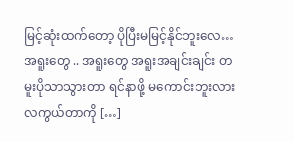မြင့်ဆုံးထက်တော့ ပိုပြီးမမြင့်နိုင်ဘူးလေ… အရူးတွေ .. အရူးတွေ အရူးအချင်းချင်း တမူးပိုသာသွားတာ ရင်နာဖို့ မကောင်းဘူးလား လကွယ်တာကို […]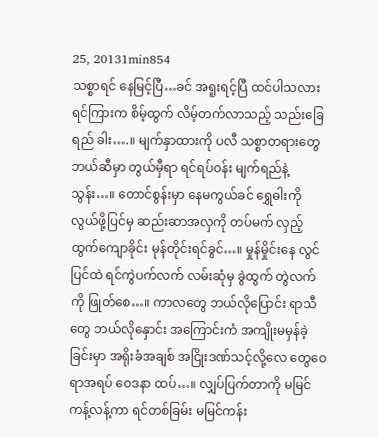25, 20131min854
သစ္စာရင် နေမြင့်ပြီ…ခင် အရူးရင့်ပြီ ထင်ပါသလား ရင်ကြားက စိမ့်ထွက် လိမ့်တက်လာသည့် သည်းခြေရည် ခါး….။ မျက်နှာထားကို ပလီ သစ္စာတရားတွေ ဘယ်ဆီမှာ တွယ်မှီရာ ရင်ရပ်ဝန်း မျက်ရည်နဲ့ သွန်း…။ တောင်စွန်းမှာ နေမကွယ်ခင် ရွှေဓါးကိုလွယ်ဖို့ပြင်မှ ဆည်းဆာအလှကို တပ်မက် လှည့်ထွက်ကျောခိုင်း မုန်တိုင်းရင်ခွင်…။ မှုန်မှိုင်းနေ လွင်ပြင်ထဲ ရင်ကွဲပက်လက် လမ်းဆုံမှ ခွဲထွက် တွဲလက်ကို ဖြုတ်စေ…။ ကာလတွေ ဘယ်လိုပြောင်း ရာသီတွေ ဘယ်လိုနှောင်း အကြောင်းကံ အကျိုးမမှန်ခဲ့ခြင်းမှာ အရိုးခံအချစ် အငြိုးဒဏ်သင့်လို့လေ တွေဝေရာအရပ် ဝေဒနာ ထပ်…။ လျှပ်ပြက်တာကို မမြင် ကန့်လန့်ကာ ရင်တစ်ခြမ်း မမြင်ကန်း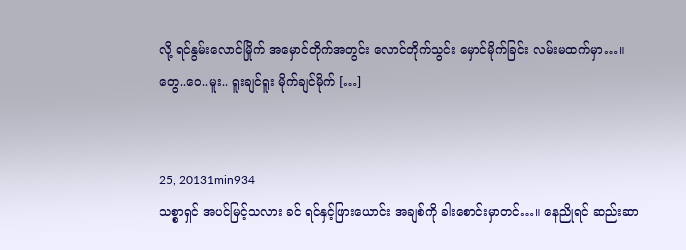လို့ ရင်နွမ်းလောင်မြိုက် အမှောင်တိုက်အတွင်း လောင်တိုက်သွင်း မှောင်မိုက်ခြင်း လမ်းမထက်မှာ…။ တွေ..ဝေ..မူး.. ရူးချင်ရူး မိုက်ချင်မိုက် […]


25, 20131min934
သစ္စာရှင် အပင်မြင့်သလား ခင် ရင်နှင့်ဖြားယောင်း အချစ်ကို ခါးစောင်းမှာတင်…။ နေညိုရင် ဆည်းဆာ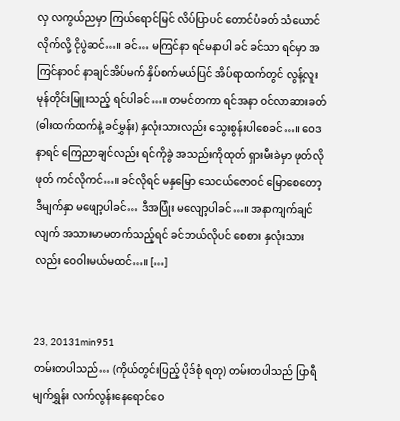လှ လကွယ်ညမှာ ကြယ်ရောင်မြင် လိပ်ပြာပင် တောင်ပံခတ် သံယောင်လိုက်လို့ ငိုပွဲဆင်…။ ခင်… မကြင်နာ ရင်မနာပါ ခင် ခင်သာ ရင်မှာ အကြင်နာဝင် နာချင်အိပ်မက် နှိပ်စက်မယ်ပြင် အိပ်ရာထက်တွင် လွန့်လူး မုန်တိုင်းမြူးသည့် ရင်ပါခင်…။ တမင်တကာ ရင်အနာ ဝင်လာဆားခတ် (ဓါးထက်ထက်နဲ့ ခင်မွှန်း) နှလုံးသားလည်း သွေးစွန်းပါစေခင်…။ ဝေဒနာရင် ကြေညာချင်လည်း ရင်ကိုခွဲ အသည်းကိုထုတ် ရှားမီးခဲမှာ ဖုတ်လိုဖုတ် ကင်လိုကင်…။ ခင်လိုရင် မနှမြော သေငယ်ဇောဝင် မြောစေတော့ ဒီမျက်နှာ မဖျော့ပါခင်… ဒီအပြုံး မလျော့ပါခင်…။ အနာကျက်ချင်လျက် အသားမာမတက်သည့်ရင် ခင်ဘယ်လိုပင် စေစား နှလုံးသားလည်း ဝေဝါးမယ်မထင်…။ […]


23, 20131min951
တမ်းတပါသည်… (ကိုယ်တွင်းပြည့် ပိုဒ်စုံ ရတု) တမ်းတပါသည် ပြာရီမျက်ရွှန်း လက်လွန်းနေရောင်ဝေ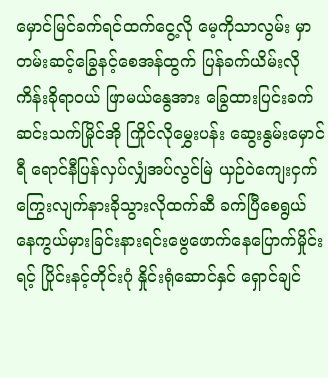မှောင်မြင်ခက်ရင်ထက်ငွေ့လို မေ့ကိုသာလွမ်း မှာတမ်းဆင့်ခြွေနင့်စေအန်ထွက် ပြန်ခက်ယိမ်းလိုကိန်းခိုရာဝယ် ဖြာမယ်နွေအား ခြွေထားပြင်းခက်ဆင်းသက်မြိုင်အို ကြိုင်လိုမွှေးပန်း ဆွေးနွမ်းမှောင်ရီ ရောင်နီပြန်လှပ်လျှံအပ်လွင်မြဲ ယှဉ်ဝဲကျေးငှက် ကြွေးလျက်နားခိုသွားလိုထက်ဆီ ခက်ပြီစေရွယ် နေကွယ်မှားခြင်းနားရင်းဗွေဖောက်နေပြောက်မှိုင်းရင့် ပြိုင်းနင့်တိုင်းဂုံ နှိုင်းရုံဆောင်နှင် ရှောင်ချင်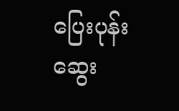ပြေးပုန်း ဆွေး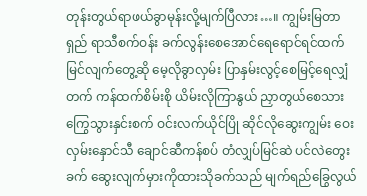တုန်းတွယ်ရာဖယ်ခွာမုန်းလို့မျက်ပြီလား…။ ကျွမ်းမြတာရှည် ရာသီစက်ဝန်း ခက်လွန်းစေအောင်ရေရောင်ရင်ထက် မြင်လျက်တွေ့ဆို မေ့လိုခွာလှမ်း ပြာနှမ်းလွင့်စေမြင့်ရေလျှံတက် ကန်ထက်စိမ်းစို ယိမ်းလိုကြာနွယ် ညှာတွယ်စေသား ကြွေသွားနှင်းစက် ဝင်းလက်ယိုင်ပြို ဆိုင်လိုဆွေးကျွမ်း ဝေးလှမ်းနှောင်သီ ချောင်ဆီကန်စပ် တံလျှပ်မြင်ဆဲ ပင်လဲတွေးခက် ဆွေးလျက်မှားကိုထားသိုခက်သည် မျက်ရည်ခြွေလွယ်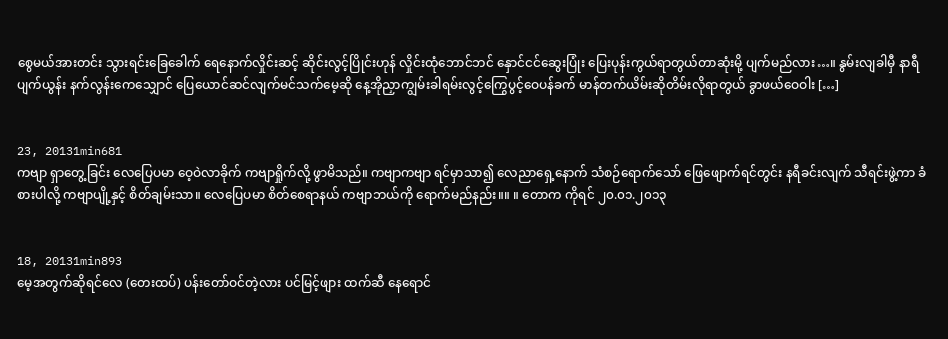စွေမယ်အားတင်း သွားရင်းခြေခေါက် ရေနောက်လှိုင်းဆင့် ဆိုင်းလွင့်ပြိုင်းဟုန် လှိုင်းထုံဘောင်ဘင် နှောင်ငင်ဆွေးပြုံး ပြေးပုန်းကွယ်ရာတွယ်တာဆုံးမို့ ပျက်မည်လား…။ နွမ်းလျခါမှီ နာရီပျက်ယွန်း နက်လွန်းကေသျှောင် ပြေယောင်ဆင်လျက်မင်သက်မေ့ဆို နေ့အိုညှာကျွမ်းခါရမ်းလွင့်ကြွေပွင့်ဝေပန်ခက် မာန်တက်ယိမ်းဆိုတိမ်းလိုရာတွယ် ခွာဖယ်ဝေဝါး […]


23, 20131min681
ကဗျာ ရှာတွေ့ခြင်း လေပြေပမာ ဝေ့ဝဲလာခိုက် ကဗျာရှိုက်လို့ ဖွာမိသည်။ ကဗျာကဗျာ ရင်မှာသာ၍ လေညာရှေ့နောက် သံစဉ်ရောက်သော် ဖြေဖျောက်ရင်တွင်း နရီခင်းလျက် သီရင်းဖွဲ့ကာ ခံစားပါလို့ ကဗျာပျို့နှင့် စိတ်ချမ်းသာ။ လေပြေပမာ စိတ်စေရာနယ် ကဗျာဘယ်ကို ရောက်မည်နည်း။။ ။ တောက ကိုရင် ၂၀.၀၁.၂၀၁၃


18, 20131min893
မေ့အတွက်ဆိုရင်လေ (တေးထပ်) ပန်းတော်ဝင်တဲ့လား ပင်မြင့်ဖျား ထက်ဆီ နေရောင်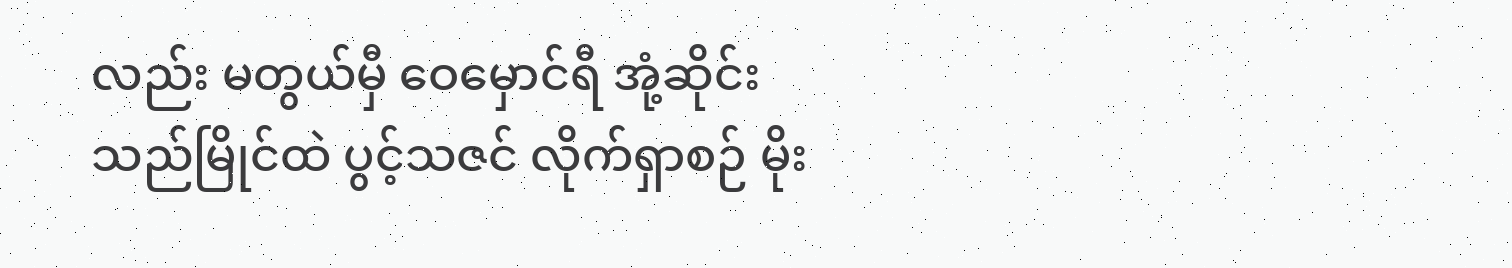လည်း မတွယ်မှီ ဝေမှောင်ရီ အုံ့ဆိုင်း သည်မြိုင်ထဲ ပွင့်သဇင် လိုက်ရှာစဉ် မိုး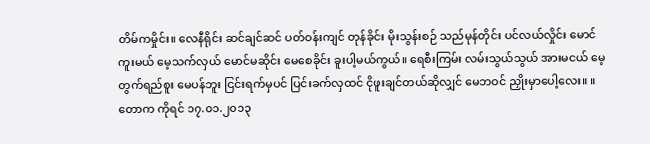တိမ်ကမှိုင်း။ လေနီရိုင်း ဆင်ချင်ဆင် ပတ်ဝန်းကျင် တုန်ခိုင်း မိုးသွန်းစဉ် သည်မုန်တိုင်း ပင်လယ်လှိုင်း မောင်ကူးမယ် မေ့သက်လှယ် မောင်မဆိုင်း မေစေခိုင်း ခူးပါ့မယ်ကွယ်။ ရေစီးကြမ်း လမ်းသွယ်သွယ် အားမငယ် မေ့တွက်ရည်စူး မေပန်ဘူး ငြင်းရက်မှပင် ပြင်းခက်လှထင် ငိုဖူးချင်တယ်ဆိုလျှင် မေဘဝင် ညှိုးမှာပေါ့လေး။ ။ တောက ကိုရင် ၁၇.၀၁.၂၀၁၃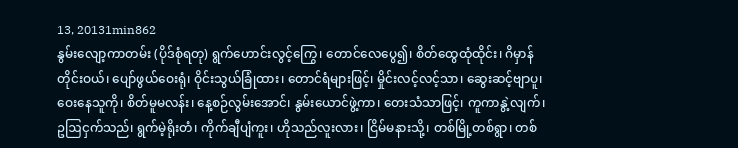13, 20131min862
နွမ်းလျော့ကာတမ်း (ပိုဒ်စုံရတု) ရွက်ဟောင်းလွင့်ကြွေ၊ တောင်လေပွေ၍၊ စိတ်ထွေထုံထိုင်း၊ ဂိမှာန်တိုင်းဝယ်၊ ပျော်ဖွယ်ဝေးရုံ၊ ဝိုင်းသွယ်ခြုံထား၊ တောင်ရံများဖြင့်၊ မှိုင်းလင့်လင့်သာ၊ ဆွေးဆင့်ဗျာပူ၊ ဝေးနေသူကို၊ စိတ်မူမလန်း၊ နေ့စဉ်လွမ်းအောင်၊ နွမ်းယောင်ဖွဲ့ကာ၊ တေးသံသာဖြင့်၊ ကူကာနွဲ့လျက်၊ ဥဩငှက်သည်၊ ရွက်မဲ့ရိုးတံ၊ ကိုက်ချီပျံကူး၊ ဟိုသည်လူးလား၊ ငြိမ်မနားသို့၊ တစ်မြို့တစ်ရွာ၊ တစ်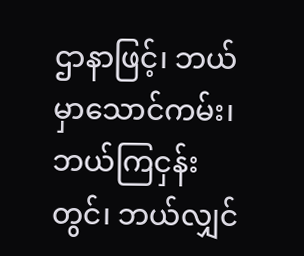ဌာနာဖြင့်၊ ဘယ်မှာသောင်ကမ်း၊ ဘယ်ကြငှန်းတွင်၊ ဘယ်လျှင်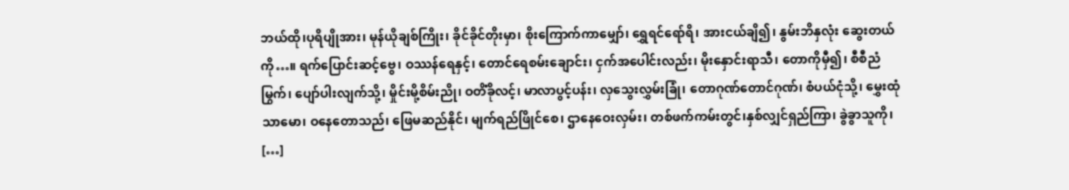ဘယ်ထို၊ပုရိပျိုအား၊ မုန်ယိုချစ်ကြိုး၊ ခိုင်ခိုင်တိုးမှာ၊ စိုးကြောက်ကာမျှော်၊ ရွှေရင်ရော်ရိ၊ အားငယ်ချိ၍၊ နွမ်းဘိနှလုံး ဆွေးတယ်ကို…။ ရက်ပြောင်းဆင့်ဗွေ၊ ဝဿန်ရေနှင့်၊ တောင်ရေစမ်းချောင်း၊ ငှက်အပေါင်းလည်း၊ မိုးနှောင်းရာသီ၊ တောကိုမှီ၍၊ စီစီညံမြွက်၊ ပျော်ပါးလျက်သို့၊ မှိုင်းမို့စိမ်းညို၊ ဝတိံခိုလင့်၊ မာလာပွင့်ပန်း၊ လှသွေးလွှမ်းခြုံ၊ တောဂုဏ်တောင်ဂုဏ်၊ စံပယ်ငုံသို့၊ မွှေးထုံသာမော၊ ဝနေတောသည်၊ ဖြေမဆည်နိုင်၊ မျက်ရည်ဖြိုင်စေ၊ ဌာနေဝေးလှမ်း၊ တစ်ဖက်ကမ်းတွင်၊နှစ်လျှင်ရှည်ကြာ၊ ခွဲခွာသူကို၊ […]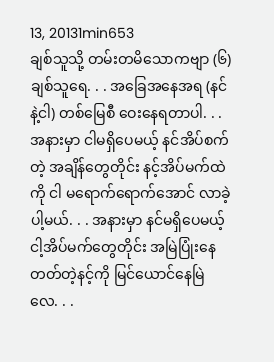13, 20131min653
ချစ်သူသို့ တမ်းတမိသောကဗျာ (၆) ချစ်သူရေ. . . အခြေအနေအရ (နင်နဲ့ငါ) တစ်မြေစီ ဝေးနေရတာပါ. . . အနားမှာ ငါမရှိပေမယ့် နင်အိပ်စက်တဲ့ အချိန်တွေတိုင်း နင့်အိပ်မက်ထဲကို ငါ မရောက်ရောက်အောင် လာခဲ့ပါ့မယ်. . . အနားမှာ နင်မရှိပေမယ့် ငါ့အိပ်မက်တွေတိုင်း အမြဲပြုံးနေတတ်တဲ့နင့်ကို မြင်ယောင်နေမြဲလေ. . .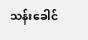သန်းခေါင်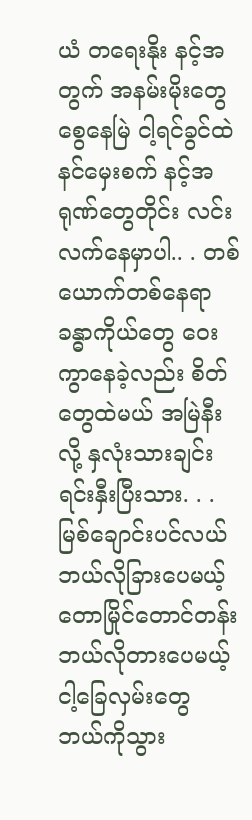ယံ တရေးနိုး နင့်အတွက် အနမ်းမိုးတွေ စွေနေမြဲ ငါ့ရင်ခွင်ထဲ နင်မှေးစက် နင့်အရုဏ်တွေတိုင်း လင်းလက်နေမှာပါ.. . တစ်ယောက်တစ်နေရာ ခန္ဓာကိုယ်တွေ ဝေးကွာနေခဲ့လည်း စိတ်တွေထဲမယ် အမြဲနီးလို့ နှလုံးသားချင်း ရင်းနှီးပြီးသား. . . မြစ်ချောင်းပင်လယ် ဘယ်လိုခြားပေမယ့် တောမြိုင်တောင်တန်း ဘယ်လိုတားပေမယ့် ငါ့ခြေလှမ်းတွေ ဘယ်ကိုသွား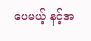ပေမယ့် နင့်အ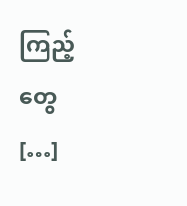ကြည့်တွေ […]